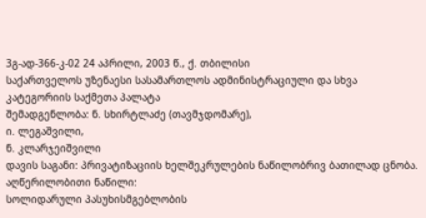3გ-ად-366-კ-02 24 აპრილი, 2003 წ., ქ. თბილისი
საქართველოს უზენაესი სასამართლოს ადმინისტრაციული და სხვა კატეგორიის საქმეთა პალატა
შემადგენლობა: ნ. სხირტლაძე (თავმჯდომარე),
ი. ლეგაშვილი,
ნ. კლარჯეიშვილი
დავის საგანი: პრივატიზაციის ხელშეკრულების ნაწილობრივ ბათილად ცნობა.
აღწერილობითი ნაწილი:
სოლიდარული პასუხისმგებლობის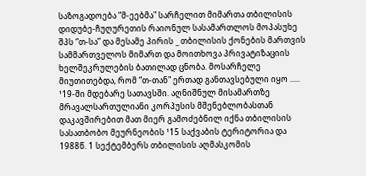საზოგადოება “მ-ეებმა" სარჩელით მიმართა თბილისის დიდუბე-ჩუღურეთის რაიონულ სასამართლოს მოპასუხე შპს “თ-სა” და მესამე პირის _ თბილისის ქონების მართვის სამმართველოს მიმართ და მოითხოვა პრივატიზაციის ხელშეკრულების ბათილად ცნობა. მოსარჩელე მიუთითებდა, რომ “თ-თან" ერთად განთავსებული იყო ..... ¹19-ში მდებარე სათავსში. აღნიშნულ მისამართზე მრავალსართულიანი კორპუსის მშენებლობასთან დაკავშირებით მათ მიერ გამოძებნილ იქნა თბილისის სასათბობო მეურნეობის ¹15 საქვაბის ტერიტორია და 1988წ. 1 სექტემბერს თბილისის აღმასკომის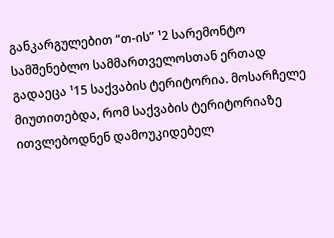განკარგულებით “თ-ის” ¹2 სარემონტო სამშენებლო სამმართველოსთან ერთად გადაეცა ¹15 საქვაბის ტერიტორია. მოსარჩელე მიუთითებდა, რომ საქვაბის ტერიტორიაზე ითვლებოდნენ დამოუკიდებელ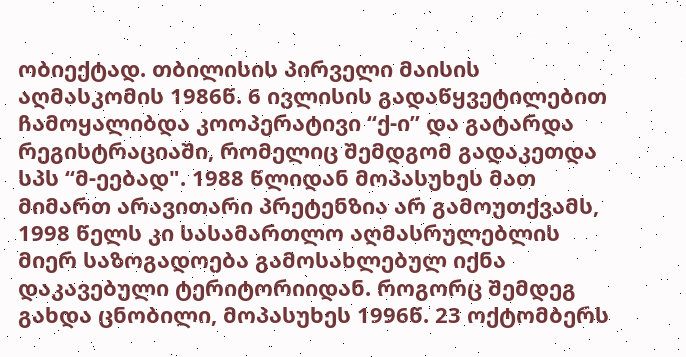ობიექტად. თბილისის პირველი მაისის აღმასკომის 1986წ. 6 ივლისის გადაწყვეტილებით ჩამოყალიბდა კოოპერატივი “ქ-ი” და გატარდა რეგისტრაციაში, რომელიც შემდგომ გადაკეთდა სპს “მ-ეებად". 1988 წლიდან მოპასუხეს მათ მიმართ არავითარი პრეტენზია არ გამოუთქვამს, 1998 წელს კი სასამართლო აღმასრულებლის მიერ საზოგადოება გამოსახლებულ იქნა დაკავებული ტერიტორიიდან. როგორც შემდეგ გახდა ცნობილი, მოპასუხეს 1996წ. 23 ოქტომბერს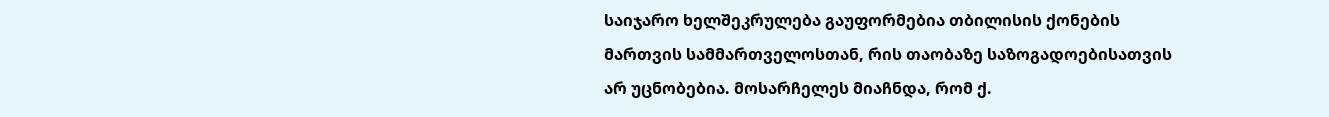საიჯარო ხელშეკრულება გაუფორმებია თბილისის ქონების მართვის სამმართველოსთან, რის თაობაზე საზოგადოებისათვის არ უცნობებია. მოსარჩელეს მიაჩნდა, რომ ქ.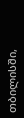თბილისში,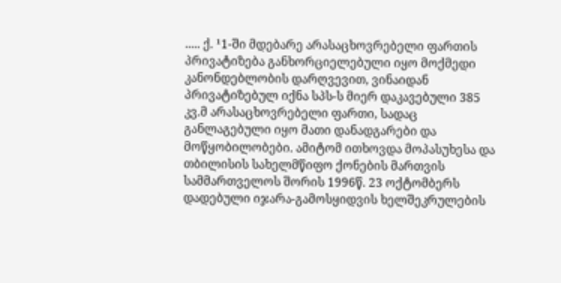..... ქ. ¹1-ში მდებარე არასაცხოვრებელი ფართის პრივატიზება განხორციელებული იყო მოქმედი კანონდებლობის დარღვევით, ვინაიდან პრივატიზებულ იქნა სპს-ს მიერ დაკავებული 385 კვ.მ არასაცხოვრებელი ფართი, სადაც განლაგებული იყო მათი დანადგარები და მოწყობილობები. ამიტომ ითხოვდა მოპასუხესა და თბილისის სახელმწიფო ქონების მართვის სამმართველოს შორის 1996წ. 23 ოქტომბერს დადებული იჯარა-გამოსყიდვის ხელშეკრულების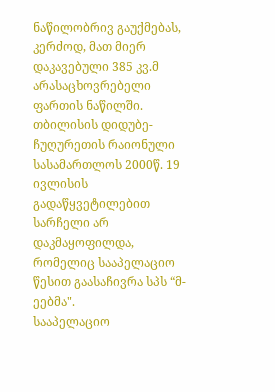ნაწილობრივ გაუქმებას, კერძოდ, მათ მიერ დაკავებული 385 კვ.მ არასაცხოვრებელი ფართის ნაწილში.
თბილისის დიდუბე-ჩუღურეთის რაიონული სასამართლოს 2000წ. 19 ივლისის გადაწყვეტილებით სარჩელი არ დაკმაყოფილდა, რომელიც სააპელაციო წესით გაასაჩივრა სპს “მ-ეებმა".
სააპელაციო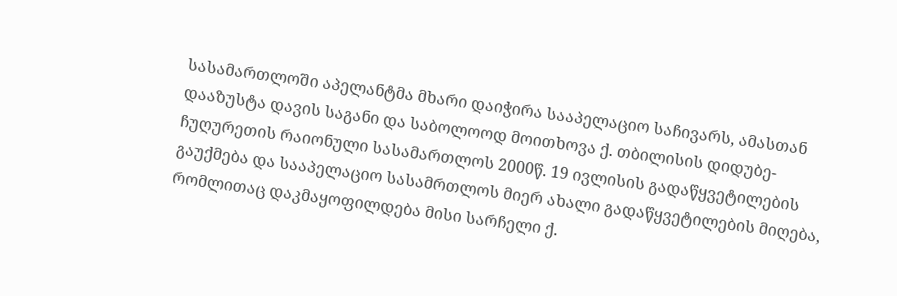სასამართლოში აპელანტმა მხარი დაიჭირა სააპელაციო საჩივარს, ამასთან დააზუსტა დავის საგანი და საბოლოოდ მოითხოვა ქ. თბილისის დიდუბე-ჩუღურეთის რაიონული სასამართლოს 2000წ. 19 ივლისის გადაწყვეტილების გაუქმება და სააპელაციო სასამრთლოს მიერ ახალი გადაწყვეტილების მიღება, რომლითაც დაკმაყოფილდება მისი სარჩელი ქ.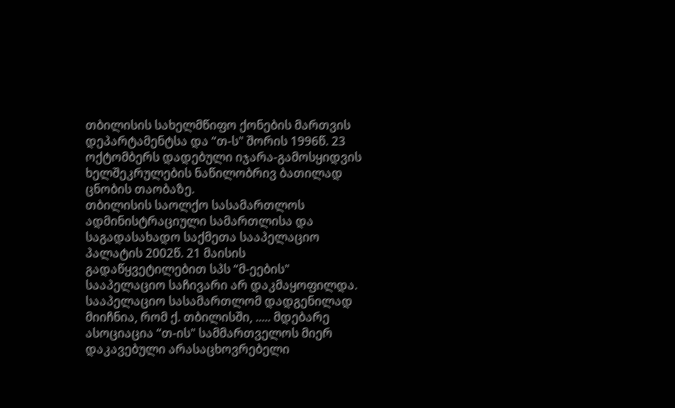თბილისის სახელმწიფო ქონების მართვის დეპარტამენტსა და “თ-ს" შორის 1996წ. 23 ოქტომბერს დადებული იჯარა-გამოსყიდვის ხელშეკრულების ნაწილობრივ ბათილად ცნობის თაობაზე.
თბილისის საოლქო სასამართლოს ადმინისტრაციული სამართლისა და საგადასახადო საქმეთა სააპელაციო პალატის 2002წ. 21 მაისის გადაწყვეტილებით სპს “მ-ეების" სააპელაციო საჩივარი არ დაკმაყოფილდა.
სააპელაციო სასამართლომ დადგენილად მიიჩნია, რომ ქ. თბილისში, ..... მდებარე ასოციაცია “თ-ის" სამმართველოს მიერ დაკავებული არასაცხოვრებელი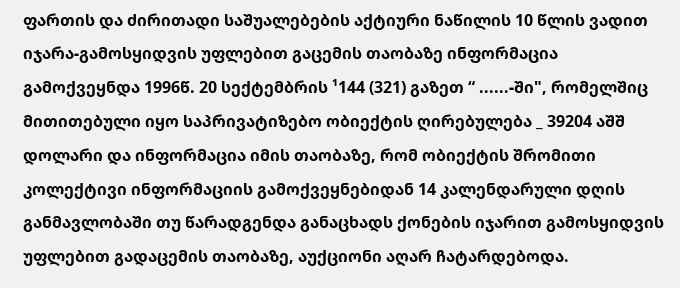ფართის და ძირითადი საშუალებების აქტიური ნაწილის 10 წლის ვადით იჯარა-გამოსყიდვის უფლებით გაცემის თაობაზე ინფორმაცია გამოქვეყნდა 1996წ. 20 სექტემბრის ¹144 (321) გაზეთ “ ......-ში", რომელშიც მითითებული იყო საპრივატიზებო ობიექტის ღირებულება _ 39204 აშშ დოლარი და ინფორმაცია იმის თაობაზე, რომ ობიექტის შრომითი კოლექტივი ინფორმაციის გამოქვეყნებიდან 14 კალენდარული დღის განმავლობაში თუ წარადგენდა განაცხადს ქონების იჯარით გამოსყიდვის უფლებით გადაცემის თაობაზე, აუქციონი აღარ ჩატარდებოდა.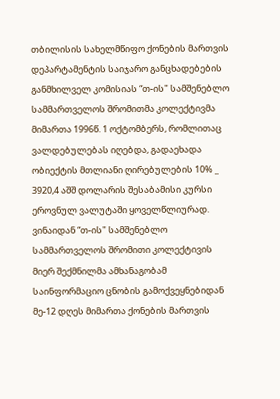თბილისის სახელმწიფო ქონების მართვის დეპარტამენტის საიჯარო განცხადებების განმხილველ კომისიას “თ-ის" სამშენებლო სამმართველოს შრომითმა კოლექტივმა მიმართა 1996წ. 1 ოქტომბერს, რომლითაც ვალდებულებას იღებდა, გადაეხადა ობიექტის მთლიანი ღირებულების 10% _ 3920,4 აშშ დოლარის შესაბამისი კურსი ეროვნულ ვალუტაში ყოველწლიურად. ვინაიდან “თ-ის" სამშენებლო სამმართველოს შრომითი კოლექტივის მიერ შექმნილმა ამხანაგობამ საინფორმაციო ცნობის გამოქვეყნებიდან მე-12 დღეს მიმართა ქონების მართვის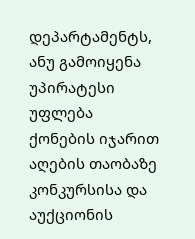დეპარტამენტს, ანუ გამოიყენა უპირატესი უფლება ქონების იჯარით აღების თაობაზე კონკურსისა და აუქციონის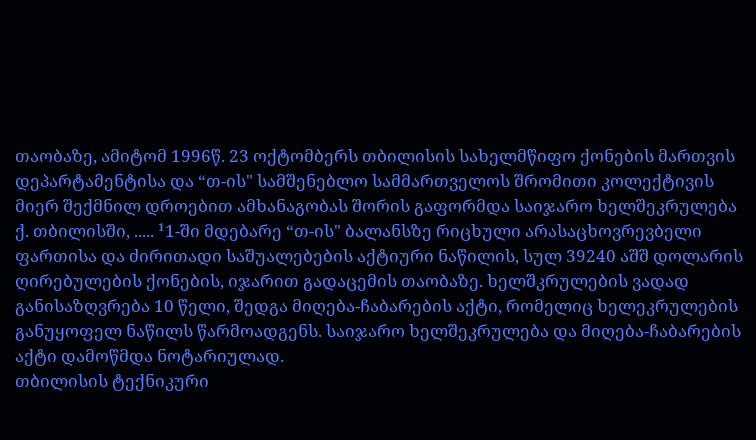თაობაზე, ამიტომ 1996წ. 23 ოქტომბერს თბილისის სახელმწიფო ქონების მართვის დეპარტამენტისა და “თ-ის" სამშენებლო სამმართველოს შრომითი კოლექტივის მიერ შექმნილ დროებით ამხანაგობას შორის გაფორმდა საიჯარო ხელშეკრულება ქ. თბილისში, ..... ¹1-ში მდებარე “თ-ის" ბალანსზე რიცხული არასაცხოვრევბელი ფართისა და ძირითადი საშუალებების აქტიური ნაწილის, სულ 39240 აშშ დოლარის ღირებულების ქონების, იჯარით გადაცემის თაობაზე. ხელშკრულების ვადად განისაზღვრება 10 წელი, შედგა მიღება-ჩაბარების აქტი, რომელიც ხელეკრულების განუყოფელ ნაწილს წარმოადგენს. საიჯარო ხელშეკრულება და მიღება-ჩაბარების აქტი დამოწმდა ნოტარიულად.
თბილისის ტექნიკური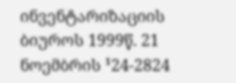ინვენტარიზაციის ბიუროს 1999წ. 21 ნოემბრის ¹24-2824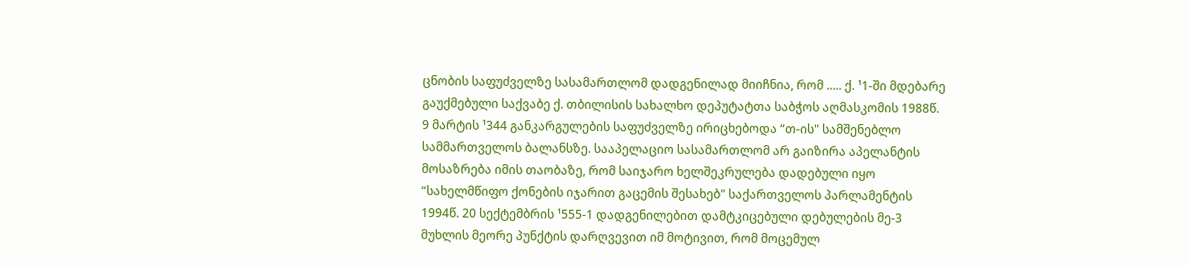ცნობის საფუძველზე სასამართლომ დადგენილად მიიჩნია, რომ ..... ქ. ¹1-ში მდებარე გაუქმებული საქვაბე ქ. თბილისის სახალხო დეპუტატთა საბჭოს აღმასკომის 1988წ. 9 მარტის ¹344 განკარგულების საფუძველზე ირიცხებოდა “თ-ის" სამშენებლო სამმართველოს ბალანსზე. სააპელაციო სასამართლომ არ გაიზირა აპელანტის მოსაზრება იმის თაობაზე, რომ საიჯარო ხელშეკრულება დადებული იყო “სახელმწიფო ქონების იჯარით გაცემის შესახებ" საქართველოს პარლამენტის 1994წ. 20 სექტემბრის ¹555-1 დადგენილებით დამტკიცებული დებულების მე-3 მუხლის მეორე პუნქტის დარღვევით იმ მოტივით, რომ მოცემულ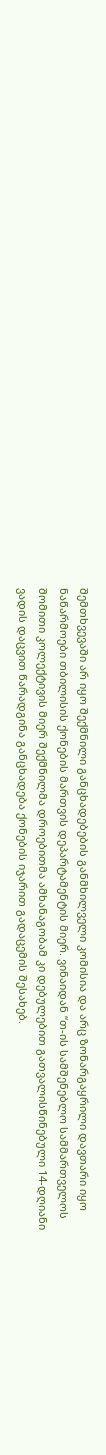შემთხვევაში არ იყო შექმნილი განცხადებების განმხილველი კომისია და არც ზონარგაყრილი დავთარი იყო ნაწარმოები თბილისის ქონების მართვის დეპარტამენტის მიერ. ვინაიდან “თ-ის სამშენებლო სამმართველოს შომითი კოლექტივის მიერ შექმნილმა დროებითმა ამხანაგობამ კი დებულებით გათვალისწინებული 14-დღიანი ვადის დაცვით წარადგინა განცხადება ქონების იჯარით გადაცემის შესახებ.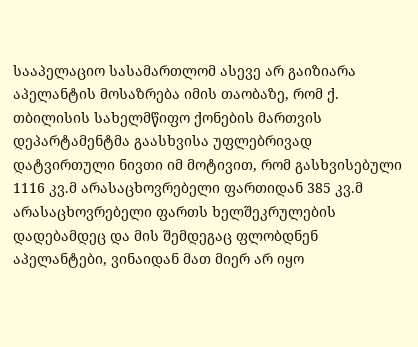სააპელაციო სასამართლომ ასევე არ გაიზიარა აპელანტის მოსაზრება იმის თაობაზე, რომ ქ. თბილისის სახელმწიფო ქონების მართვის დეპარტამენტმა გაასხვისა უფლებრივად დატვირთული ნივთი იმ მოტივით, რომ გასხვისებული 1116 კვ.მ არასაცხოვრებელი ფართიდან 385 კვ.მ არასაცხოვრებელი ფართს ხელშეკრულების დადებამდეც და მის შემდეგაც ფლობდნენ აპელანტები, ვინაიდან მათ მიერ არ იყო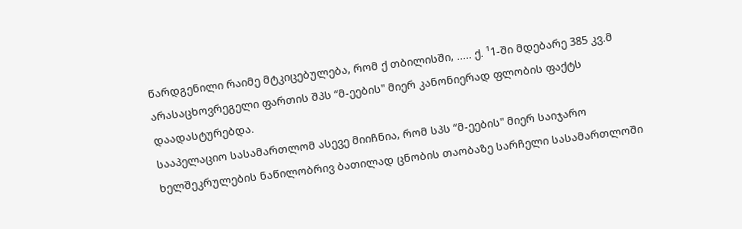წარდგენილი რაიმე მტკიცებულება, რომ ქ თბილისში, ..... ქ. ¹1-ში მდებარე 385 კვ.მ არასაცხოვრეგელი ფართის შპს “მ-ეების" მიერ კანონიერად ფლობის ფაქტს დაადასტურებდა.
სააპელაციო სასამართლომ ასევე მიიჩნია, რომ სპს “მ-ეების" მიერ საიჯარო ხელშეკრულების ნაწილობრივ ბათილად ცნობის თაობაზე სარჩელი სასამართლოში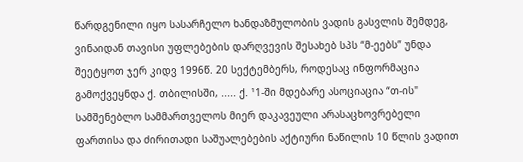წარდგენილი იყო სასარჩელო ხანდაზმულობის ვადის გასვლის შემდეგ, ვინაიდან თავისი უფლებების დარღვევის შესახებ სპს “მ-ეებს” უნდა შეეტყოთ ჯერ კიდვ 1996წ. 20 სექტემბერს, როდესაც ინფორმაცია გამოქვეყნდა ქ. თბილისში, ..... ქ. ¹1-ში მდებარე ასოციაცია “თ-ის" სამშენებლო სამმართველოს მიერ დაკავეული არასაცხოვრებელი ფართისა და ძირითადი საშუალებების აქტიური ნაწილის 10 წლის ვადით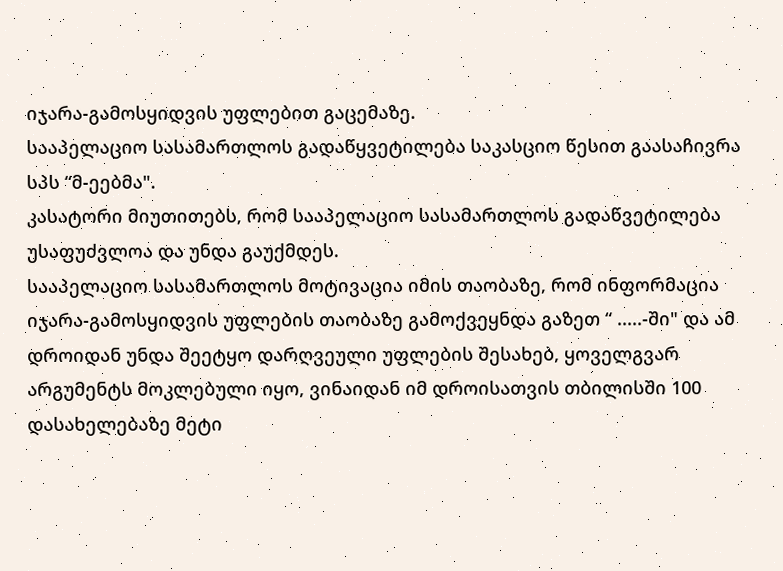იჯარა-გამოსყიდვის უფლებით გაცემაზე.
სააპელაციო სასამართლოს გადაწყვეტილება საკასციო წესით გაასაჩივრა სპს “მ-ეებმა".
კასატორი მიუთითებს, რომ სააპელაციო სასამართლოს გადაწვეტილება უსაფუძვლოა და უნდა გაუქმდეს.
სააპელაციო სასამართლოს მოტივაცია იმის თაობაზე, რომ ინფორმაცია იჯარა-გამოსყიდვის უფლების თაობაზე გამოქვეყნდა გაზეთ “ .....-ში" და ამ დროიდან უნდა შეეტყო დარღვეული უფლების შესახებ, ყოველგვარ არგუმენტს მოკლებული იყო, ვინაიდან იმ დროისათვის თბილისში 100 დასახელებაზე მეტი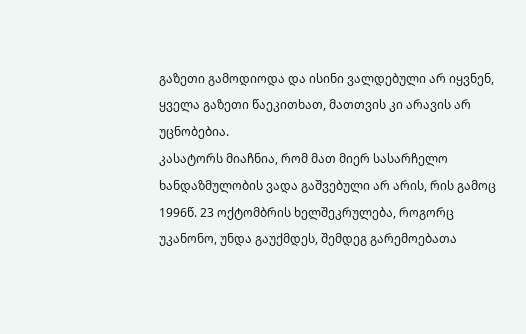გაზეთი გამოდიოდა და ისინი ვალდებული არ იყვნენ, ყველა გაზეთი წაეკითხათ, მათთვის კი არავის არ უცნობებია.
კასატორს მიაჩნია, რომ მათ მიერ სასარჩელო ხანდაზმულობის ვადა გაშვებული არ არის, რის გამოც 1996წ. 23 ოქტომბრის ხელშეკრულება, როგორც უკანონო, უნდა გაუქმდეს, შემდეგ გარემოებათა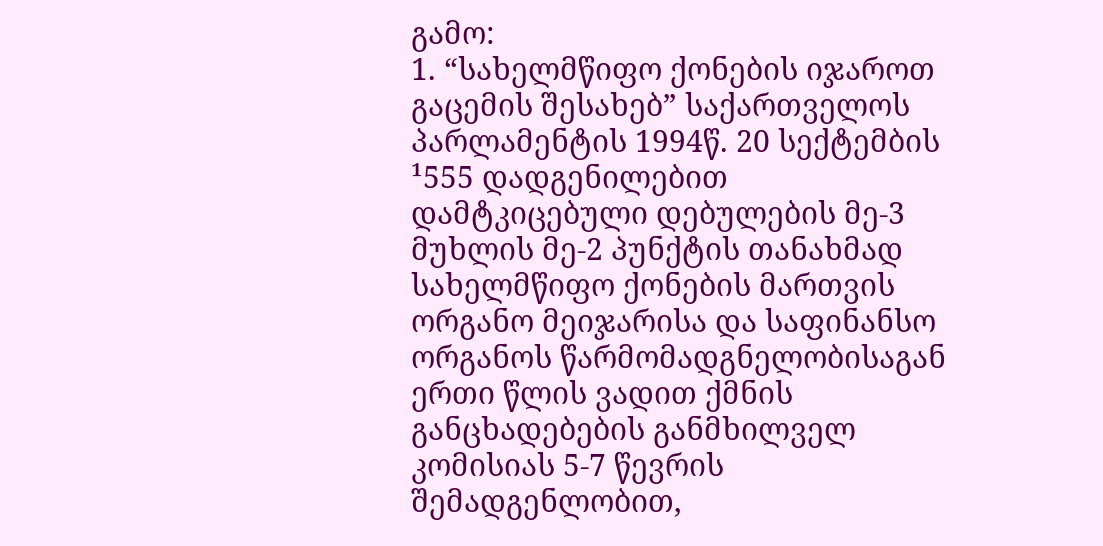გამო:
1. “სახელმწიფო ქონების იჯაროთ გაცემის შესახებ” საქართველოს პარლამენტის 1994წ. 20 სექტემბის ¹555 დადგენილებით დამტკიცებული დებულების მე-3 მუხლის მე-2 პუნქტის თანახმად სახელმწიფო ქონების მართვის ორგანო მეიჯარისა და საფინანსო ორგანოს წარმომადგნელობისაგან ერთი წლის ვადით ქმნის განცხადებების განმხილველ კომისიას 5-7 წევრის შემადგენლობით,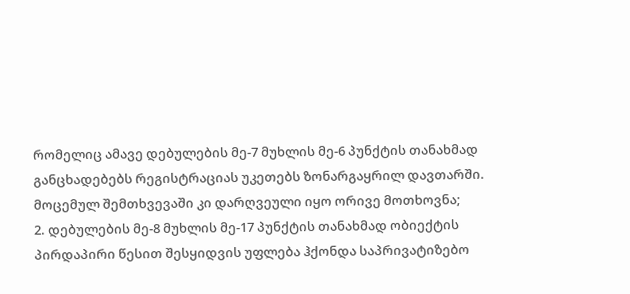რომელიც ამავე დებულების მე-7 მუხლის მე-6 პუნქტის თანახმად განცხადებებს რეგისტრაციას უკეთებს ზონარგაყრილ დავთარში. მოცემულ შემთხვევაში კი დარღვეული იყო ორივე მოთხოვნა;
2. დებულების მე-8 მუხლის მე-17 პუნქტის თანახმად ობიექტის პირდაპირი წესით შესყიდვის უფლება ჰქონდა საპრივატიზებო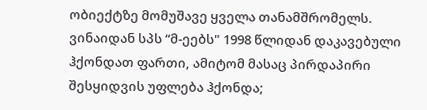ობიექტზე მომუშავე ყველა თანამშრომელს. ვინაიდან სპს “მ-ეებს" 1998 წლიდან დაკავებული ჰქონდათ ფართი, ამიტომ მასაც პირდაპირი შესყიდვის უფლება ჰქონდა;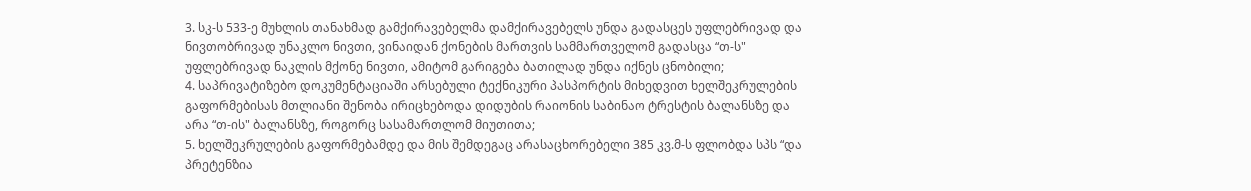3. სკ-ს 533-ე მუხლის თანახმად გამქირავებელმა დამქირავებელს უნდა გადასცეს უფლებრივად და ნივთობრივად უნაკლო ნივთი, ვინაიდან ქონების მართვის სამმართველომ გადასცა “თ-ს" უფლებრივად ნაკლის მქონე ნივთი, ამიტომ გარიგება ბათილად უნდა იქნეს ცნობილი;
4. საპრივატიზებო დოკუმენტაციაში არსებული ტექნიკური პასპორტის მიხედვით ხელშეკრულების გაფორმებისას მთლიანი შენობა ირიცხებოდა დიდუბის რაიონის საბინაო ტრესტის ბალანსზე და არა “თ-ის" ბალანსზე, როგორც სასამართლომ მიუთითა;
5. ხელშეკრულების გაფორმებამდე და მის შემდეგაც არასაცხორებელი 385 კვ.მ-ს ფლობდა სპს “და პრეტენზია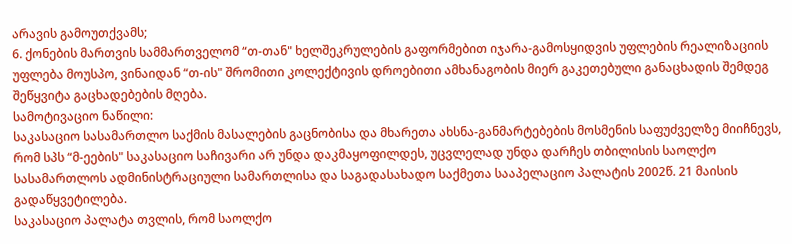არავის გამოუთქვამს;
6. ქონების მართვის სამმართველომ “თ-თან" ხელშეკრულების გაფორმებით იჯარა-გამოსყიდვის უფლების რეალიზაციის უფლება მოუსპო, ვინაიდან “თ-ის" შრომითი კოლექტივის დროებითი ამხანაგობის მიერ გაკეთებული განაცხადის შემდეგ შეწყვიტა გაცხადებების მღება.
სამოტივაციო ნაწილი:
საკასაციო სასამართლო საქმის მასალების გაცნობისა და მხარეთა ახსნა-განმარტებების მოსმენის საფუძველზე მიიჩნევს, რომ სპს “მ-ეების" საკასაციო საჩივარი არ უნდა დაკმაყოფილდეს, უცვლელად უნდა დარჩეს თბილისის საოლქო სასამართლოს ადმინისტრაციული სამართლისა და საგადასახადო საქმეთა სააპელაციო პალატის 2002წ. 21 მაისის გადაწყვეტილება.
საკასაციო პალატა თვლის, რომ საოლქო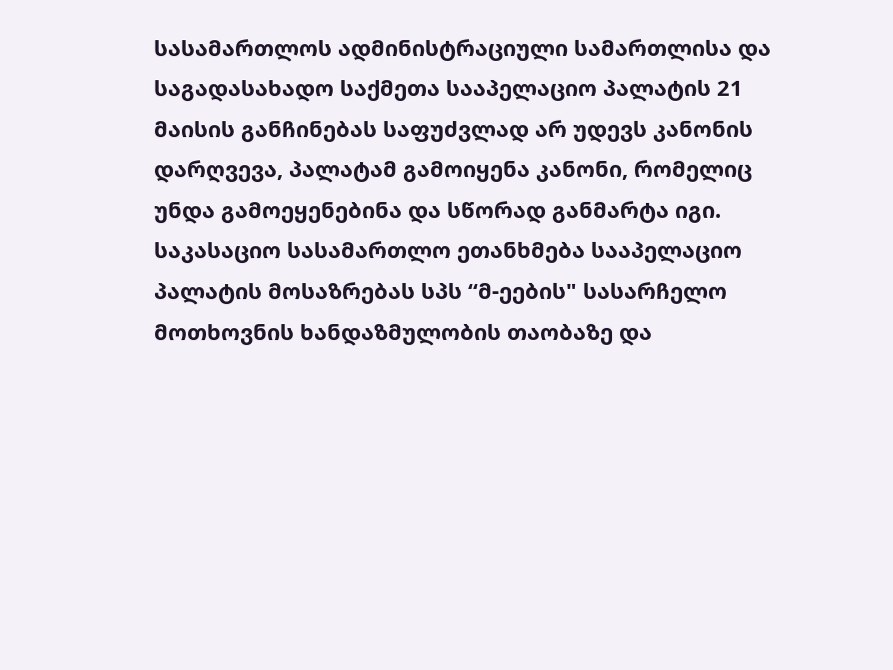სასამართლოს ადმინისტრაციული სამართლისა და საგადასახადო საქმეთა სააპელაციო პალატის 21 მაისის განჩინებას საფუძვლად არ უდევს კანონის დარღვევა, პალატამ გამოიყენა კანონი, რომელიც უნდა გამოეყენებინა და სწორად განმარტა იგი.
საკასაციო სასამართლო ეთანხმება სააპელაციო პალატის მოსაზრებას სპს “მ-ეების" სასარჩელო მოთხოვნის ხანდაზმულობის თაობაზე და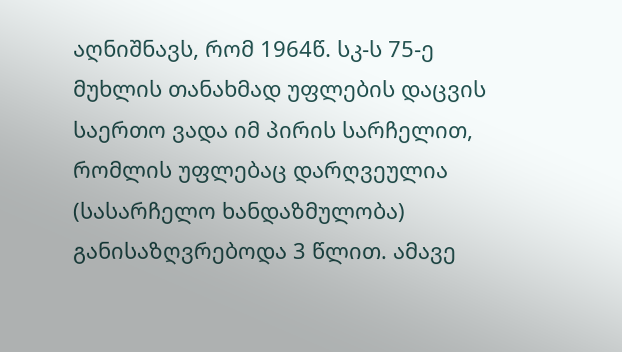აღნიშნავს, რომ 1964წ. სკ-ს 75-ე მუხლის თანახმად უფლების დაცვის საერთო ვადა იმ პირის სარჩელით, რომლის უფლებაც დარღვეულია (სასარჩელო ხანდაზმულობა) განისაზღვრებოდა 3 წლით. ამავე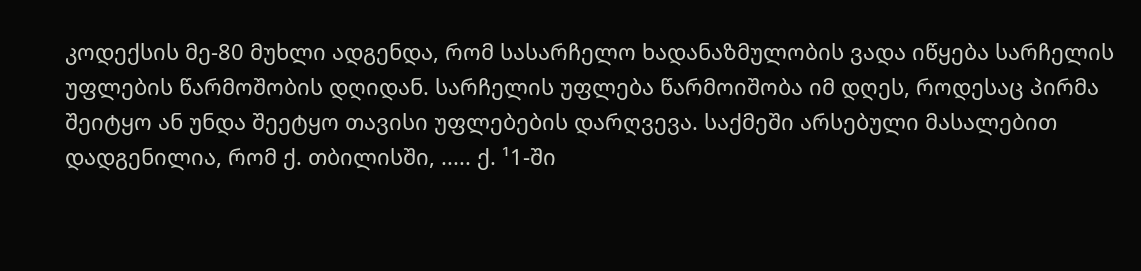კოდექსის მე-80 მუხლი ადგენდა, რომ სასარჩელო ხადანაზმულობის ვადა იწყება სარჩელის უფლების წარმოშობის დღიდან. სარჩელის უფლება წარმოიშობა იმ დღეს, როდესაც პირმა შეიტყო ან უნდა შეეტყო თავისი უფლებების დარღვევა. საქმეში არსებული მასალებით დადგენილია, რომ ქ. თბილისში, ..... ქ. ¹1-ში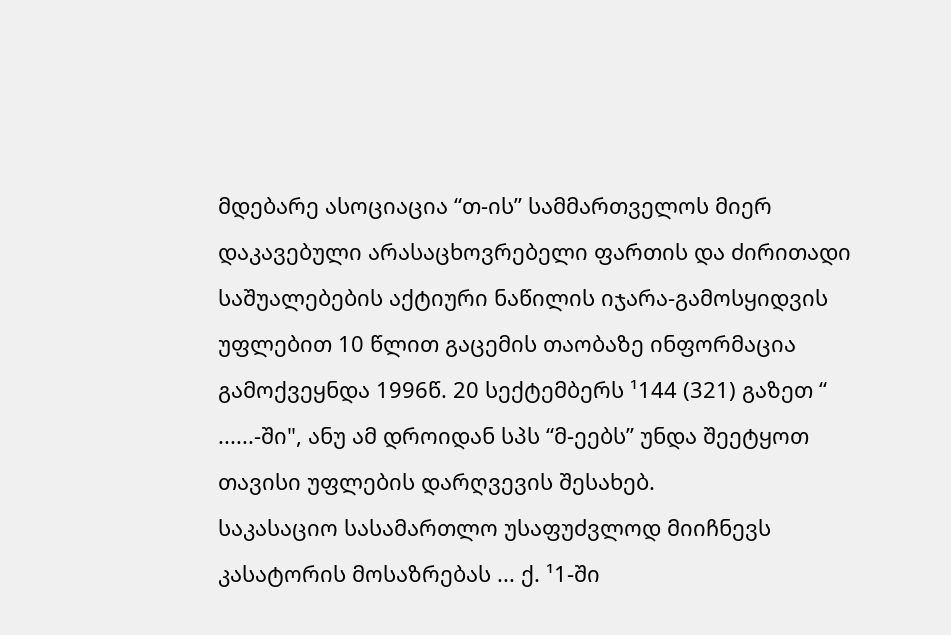მდებარე ასოციაცია “თ-ის” სამმართველოს მიერ დაკავებული არასაცხოვრებელი ფართის და ძირითადი საშუალებების აქტიური ნაწილის იჯარა-გამოსყიდვის უფლებით 10 წლით გაცემის თაობაზე ინფორმაცია გამოქვეყნდა 1996წ. 20 სექტემბერს ¹144 (321) გაზეთ “ ......-ში", ანუ ამ დროიდან სპს “მ-ეებს” უნდა შეეტყოთ თავისი უფლების დარღვევის შესახებ.
საკასაციო სასამართლო უსაფუძვლოდ მიიჩნევს კასატორის მოსაზრებას ... ქ. ¹1-ში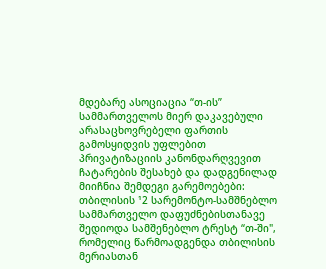მდებარე ასოციაცია “თ-ის” სამმართველოს მიერ დაკავებული არასაცხოვრებელი ფართის გამოსყიდვის უფლებით პრივატიზაციის კანონდარღვევით ჩატარების შესახებ და დადგენილად მიიჩნია შემდეგი გარემოებები:
თბილისის ¹2 სარემონტო-სამშნებლო სამმართველო დაფუძნებისთანავე შედიოდა სამშენებლო ტრესტ “თ-ში", რომელიც წარმოადგენდა თბილისის მერიასთან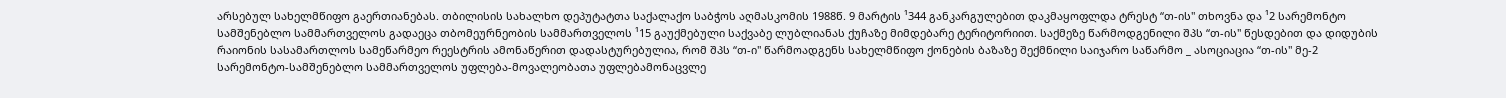არსებულ სახელმწიფო გაერთიანებას. თბილისის სახალხო დეპუტატთა საქალაქო საბჭოს აღმასკომის 1988წ. 9 მარტის ¹344 განკარგულებით დაკმაყოფლდა ტრესტ “თ-ის" თხოვნა და ¹2 სარემონტო სამშენებლო სამმართველოს გადაეცა თბომეურნეობის სამმართველოს ¹15 გაუქმებული საქვაბე ლუბლიანას ქუჩაზე მიმდებარე ტერიტორიით. საქმეზე წარმოდგენილი შპს “თ-ის" წესდებით და დიდუბის რაიონის სასამართლოს სამეწარმეო რეესტრის ამონაწერით დადასტურებულია, რომ შპს “თ-ი" წარმოადგენს სახელმწიფო ქონების ბაზაზე შექმნილი საიჯარო საწარმო _ ასოციაცია “თ-ის" მე-2 სარემონტო-სამშენებლო სამმართველოს უფლება-მოვალეობათა უფლებამონაცვლე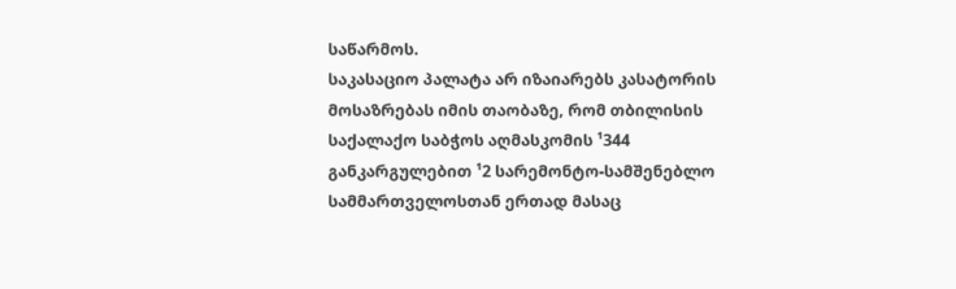საწარმოს.
საკასაციო პალატა არ იზაიარებს კასატორის მოსაზრებას იმის თაობაზე, რომ თბილისის საქალაქო საბჭოს აღმასკომის ¹344 განკარგულებით ¹2 სარემონტო-სამშენებლო სამმართველოსთან ერთად მასაც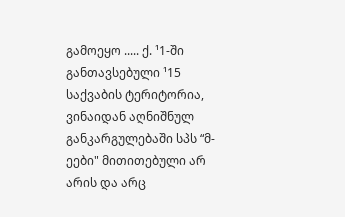გამოეყო ..... ქ. ¹1-ში განთავსებული ¹15 საქვაბის ტერიტორია, ვინაიდან აღნიშნულ განკარგულებაში სპს “მ-ეები" მითითებული არ არის და არც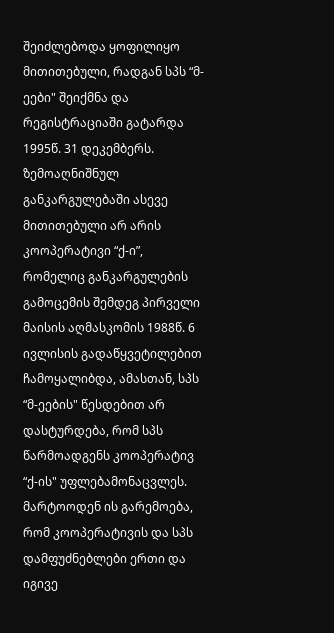შეიძლებოდა ყოფილიყო მითითებული, რადგან სპს “მ-ეები" შეიქმნა და რეგისტრაციაში გატარდა 1995წ. 31 დეკემბერს. ზემოაღნიშნულ განკარგულებაში ასევე მითითებული არ არის კოოპერატივი “ქ-ი”, რომელიც განკარგულების გამოცემის შემდეგ პირველი მაისის აღმასკომის 1988წ. 6 ივლისის გადაწყვეტილებით ჩამოყალიბდა, ამასთან, სპს “მ-ეების" წესდებით არ დასტურდება, რომ სპს წარმოადგენს კოოპერატივ “ქ-ის" უფლებამონაცვლეს. მარტოოდენ ის გარემოება, რომ კოოპერატივის და სპს დამფუძნებლები ერთი და იგივე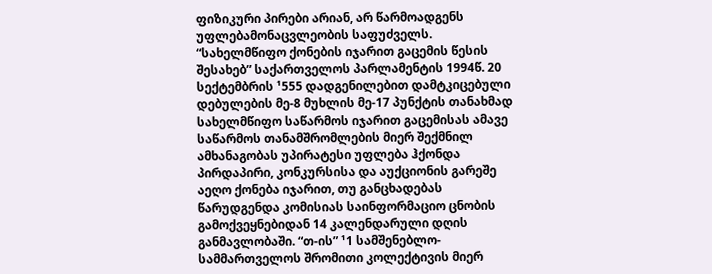ფიზიკური პირები არიან, არ წარმოადგენს უფლებამონაცვლეობის საფუძველს.
“სახელმწიფო ქონების იჯარით გაცემის წესის შესახებ” საქართველოს პარლამენტის 1994წ. 20 სექტემბრის ¹555 დადგენილებით დამტკიცებული დებულების მე-8 მუხლის მე-17 პუნქტის თანახმად სახელმწიფო საწარმოს იჯარით გაცემისას ამავე საწარმოს თანამშრომლების მიერ შექმნილ ამხანაგობას უპირატესი უფლება ჰქონდა პირდაპირი, კონკურსისა და აუქციონის გარეშე აეღო ქონება იჯარით, თუ განცხადებას წარუდგენდა კომისიას საინფორმაციო ცნობის გამოქვეყნებიდან 14 კალენდარული დღის განმავლობაში. “თ-ის” ¹1 სამშენებლო-სამმართველოს შრომითი კოლექტივის მიერ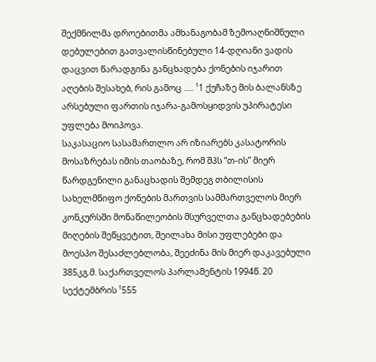შექმნილმა დროებითმა ამხანაგობამ ზემოაღნიშნული დებულებით გათვალისწინებული 14-დღიანი ვადის დაცვით წარადგინა განცხადება ქონების იჯარით აღების შესახებ, რის გამოც ..... ¹1 ქუჩაზე მის ბალანსზე არსებული ფართის იჯარა-გამოსყიდვის უპირატესი უფლება მოიპოვა.
საკასაციო სასამართლო არ იზიარებს კასატორის მოსაზრებას იმის თაობაზე, რომ შპს “თ-ის” მიერ წარდგენილი განაცხადის შემდეგ თბილისის სახელმწიფო ქონების მართვის სამმართველოს მიერ კონკურსში მონაწილეობის მსურველთა განცხადებების მიღების შეწყვეტით, შეილახა მისი უფლებები და მოესპო შესაძლებლობა, შეეძინა მის მიერ დაკავებული 385კგ.მ. საქართველოს პარლამენტის 1994წ. 20 სექტემბრის ¹555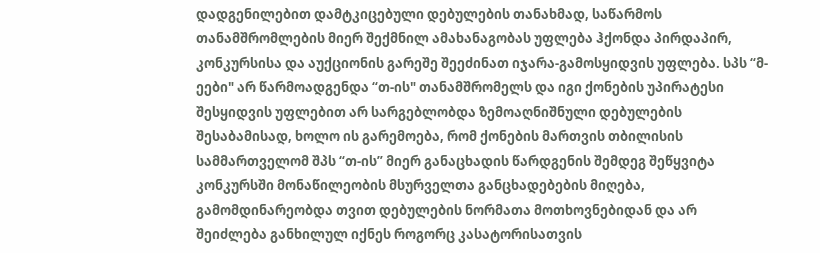დადგენილებით დამტკიცებული დებულების თანახმად, საწარმოს თანამშრომლების მიერ შექმნილ ამახანაგობას უფლება ჰქონდა პირდაპირ, კონკურსისა და აუქციონის გარეშე შეეძინათ იჯარა-გამოსყიდვის უფლება. სპს “მ-ეები" არ წარმოადგენდა “თ-ის" თანამშრომელს და იგი ქონების უპირატესი შესყიდვის უფლებით არ სარგებლობდა ზემოაღნიშნული დებულების შესაბამისად, ხოლო ის გარემოება, რომ ქონების მართვის თბილისის სამმართველომ შპს “თ-ის” მიერ განაცხადის წარდგენის შემდეგ შეწყვიტა კონკურსში მონაწილეობის მსურველთა განცხადებების მიღება, გამომდინარეობდა თვით დებულების ნორმათა მოთხოვნებიდან და არ შეიძლება განხილულ იქნეს როგორც კასატორისათვის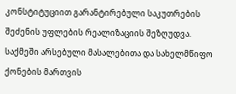კონსტიტუციით გარანტირებული საკუთრების შეძენის უფლების რეალიზაციის შეზღუდვა.
საქმეში არსებული მასალებითა და სახელმწიფო ქონების მართვის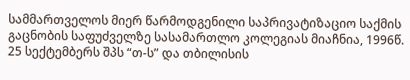სამმართველოს მიერ წარმოდგენილი საპრივატიზაციო საქმის გაცნობის საფუძველზე სასამართლო კოლეგიას მიაჩნია, 1996წ. 25 სექტემბერს შპს “თ-ს” და თბილისის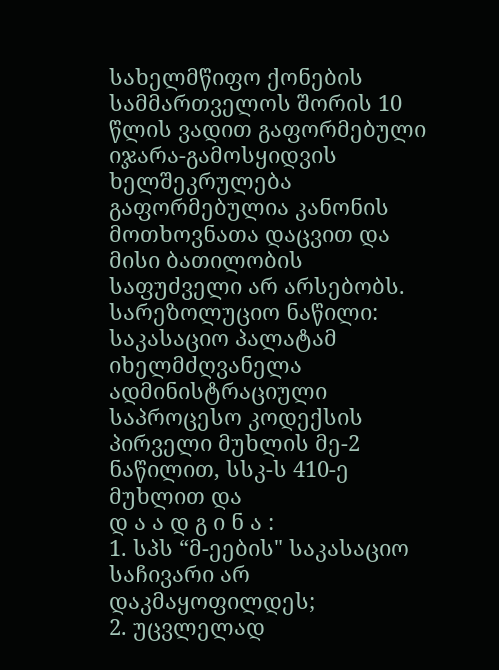სახელმწიფო ქონების სამმართველოს შორის 10 წლის ვადით გაფორმებული იჯარა-გამოსყიდვის ხელშეკრულება გაფორმებულია კანონის მოთხოვნათა დაცვით და მისი ბათილობის საფუძველი არ არსებობს.
სარეზოლუციო ნაწილი:
საკასაციო პალატამ იხელმძღვანელა ადმინისტრაციული საპროცესო კოდექსის პირველი მუხლის მე-2 ნაწილით, სსკ-ს 410-ე მუხლით და
დ ა ა დ გ ი ნ ა :
1. სპს “მ-ეების" საკასაციო საჩივარი არ დაკმაყოფილდეს;
2. უცვლელად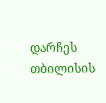დარჩეს თბილისის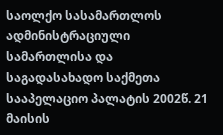საოლქო სასამართლოს ადმინისტრაციული სამართლისა და საგადასახადო საქმეთა სააპელაციო პალატის 2002წ. 21 მაისის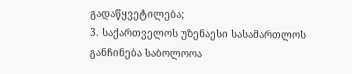გადაწყვეტილება;
3. საქართველოს უზენაესი სასამართლოს განჩინება საბოლოოა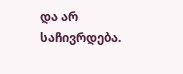და არ საჩივრდება.